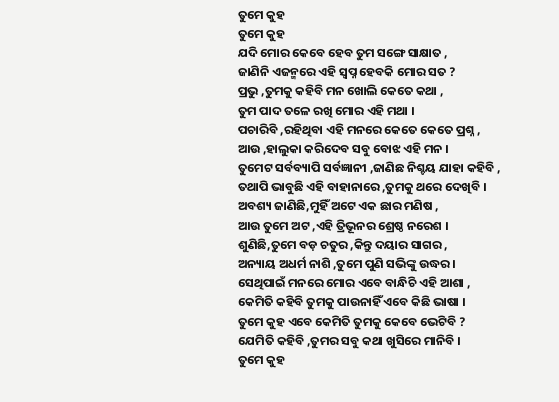ତୁମେ କୁହ
ତୁମେ କୁହ
ଯଦି ମୋର କେବେ ହେବ ତୁମ ସଙ୍ଗେ ସାକ୍ଷାତ ,
ଜାଣିନି ଏଜନ୍ମରେ ଏହି ସ୍ବପ୍ନ ହେବକି ମୋର ସତ ?
ପ୍ରଭୁ ,ତୁମକୁ କହିବି ମନ ଖୋଲି କେତେ କଥା ,
ତୁମ ପାଦ ତଳେ ରଖି ମୋର ଏହି ମଥା ।
ପଚାରିବି ,ରହିଥିବା ଏହି ମନରେ କେତେ କେତେ ପ୍ରଶ୍ନ ,
ଆଉ ,ହାଲୁକା କରିଦେବ ସବୁ ବୋଝ ଏହି ମନ ।
ତୁମେଟ ସର୍ବବ୍ୟାପି ସର୍ବଜ୍ଞାନୀ ,ଜାଣିଛ ନିଶ୍ଚୟ ଯାହା କହିବି ,
ତଥାପି ଭାବୁଛି ଏହି ବାହାନାରେ ,ତୁମକୁ ଥରେ ଦେଖିବି ।
ଅବଶ୍ୟ ଜାଣିଛି,ମୁହିଁ ଅଟେ ଏକ ଛାର ମଣିଷ ,
ଆଉ ତୁମେ ଅଟ ,ଏହି ତ୍ରିଭୂନର ଶ୍ରେଷ୍ଠ ନରେଶ ।
ଶୁଣିଛି,ତୁମେ ବଡ଼ ଚତୁର ,କିନ୍ତୁ ଦୟାର ସାଗର ,
ଅନ୍ୟାୟ ଅଧର୍ମ ନାଶି ,ତୁମେ ପୁଣି ସଭିଙ୍କୁ ଉଦ୍ଧର ।
ସେଥିପାଇଁ ମନରେ ମୋର ଏବେ ବାନ୍ଧିଚି ଏହି ଆଶା ,
କେମିତି କହିବି ତୁମକୁ ପାଉନାହିଁ ଏବେ କିଛି ଭାଷା ।
ତୁମେ କୁହ ଏବେ କେମିତି ତୁମକୁ କେବେ ଭେଟିବି ?
ଯେମିତି କହିବି ,ତୁମର ସବୁ କଥା ଖୁସିରେ ମାନିବି ।
ତୁମେ କୁହ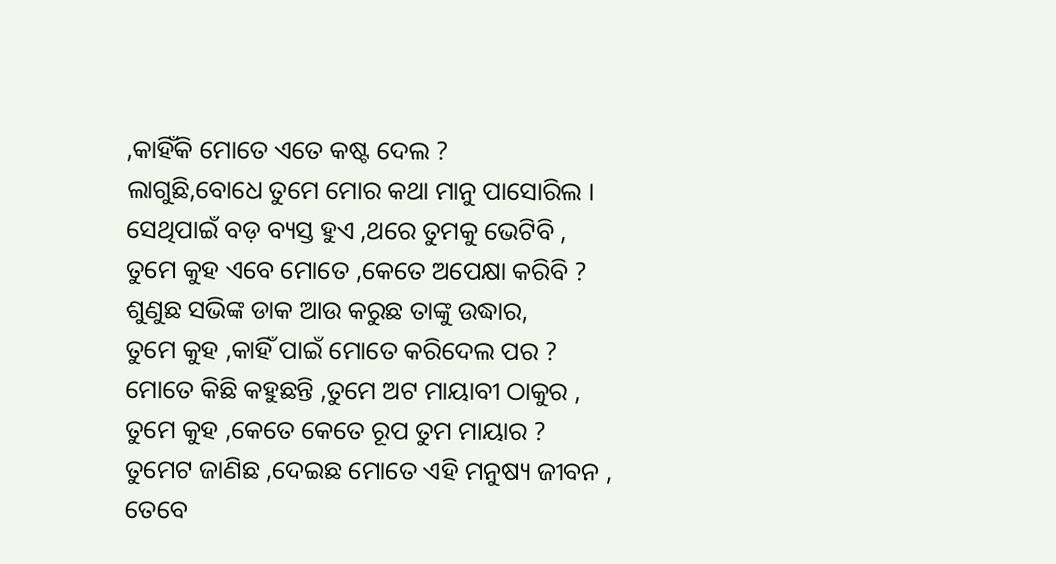,କାହିଁକି ମୋତେ ଏତେ କଷ୍ଟ ଦେଲ ?
ଲାଗୁଛି,ବୋଧେ ତୁମେ ମୋର କଥା ମାନୁ ପାସୋରିଲ ।
ସେଥିପାଇଁ ବଡ଼ ବ୍ୟସ୍ତ ହୁଏ ,ଥରେ ତୁମକୁ ଭେଟିବି ,
ତୁମେ କୁହ ଏବେ ମୋତେ ,କେତେ ଅପେକ୍ଷା କରିବି ?
ଶୁଣୁଛ ସଭିଙ୍କ ଡାକ ଆଉ କରୁଛ ତାଙ୍କୁ ଉଦ୍ଧାର,
ତୁମେ କୁହ ,କାହିଁ ପାଇଁ ମୋତେ କରିଦେଲ ପର ?
ମୋତେ କିଛି କହୁଛନ୍ତି ,ତୁମେ ଅଟ ମାୟାବୀ ଠାକୁର ,
ତୁମେ କୁହ ,କେତେ କେତେ ରୂପ ତୁମ ମାୟାର ?
ତୁମେଟ ଜାଣିଛ ,ଦେଇଛ ମୋତେ ଏହି ମନୁଷ୍ୟ ଜୀବନ ,
ତେବେ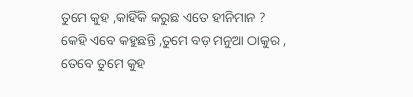ତୁମେ କୁହ ,କାହିଁକି କରୁଛ ଏତେ ହୀନିମାନ ?
କେହି ଏବେ କହୁଛନ୍ତି ,ତୁମେ ବଡ଼ ମନୁଆ ଠାକୁର ,
ତେବେ ତୁମେ କୁହ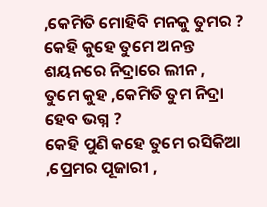,କେମିତି ମୋହିବି ମନକୁ ତୁମର ?
କେହି କୁହେ ତୁମେ ଅନନ୍ତ ଶୟନରେ ନିଦ୍ରାରେ ଲୀନ ,
ତୁମେ କୁହ ,କେମିତି ତୁମ ନିଦ୍ରା ହେବ ଭଗ୍ନ ?
କେହି ପୁଣି କହେ ତୁମେ ରସିକିଆ ,ପ୍ରେମର ପୂଜାରୀ ,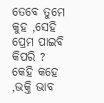ତେବେ ତୁମେ କୁହ ,ସେହି ପ୍ରେମ ପାଇବି କିପରି ?
କେହି କହେ ,ଭକ୍ତି ଭାବ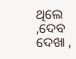ଥିଲେ ,ଦେବ ଦେଖା ,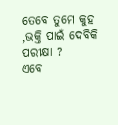ତେବେ ତୁମେ କୁହ ,ଭକ୍ତି ପାଇଁ ଦେବିକି ପରୀକ୍ଷା ?
ଏବେ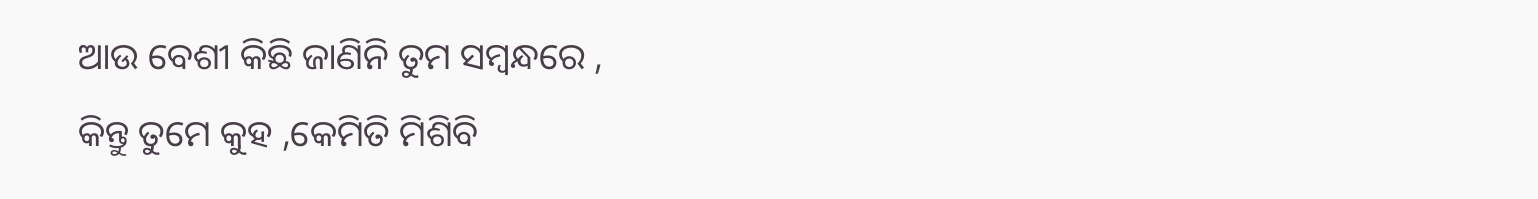ଆଉ ବେଶୀ କିଛି ଜାଣିନି ତୁମ ସମ୍ବନ୍ଧରେ ,
କିନ୍ତୁ ତୁମେ କୁହ ,କେମିତି ମିଶିବି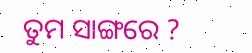ତୁମ ସାଙ୍ଗରେ ?